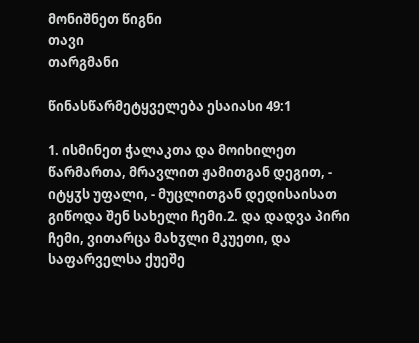მონიშნეთ წიგნი
თავი
თარგმანი

წინასწარმეტყველება ესაიასი 49:1

1. ისმინეთ ჭალაკთა და მოიხილეთ წარმართა, მრავლით ჟამითგან დეგით, - იტყჳს უფალი, - მუცლითგან დედისაისათ გიწოდა შენ სახელი ჩემი.2. და დადვა პირი ჩემი, ვითარცა მახჳლი მკუეთი, და საფარველსა ქუეშე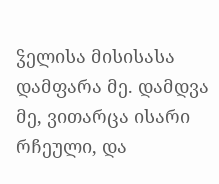ჴელისა მისისასა დამფარა მე. დამდვა მე, ვითარცა ისარი რჩეული, და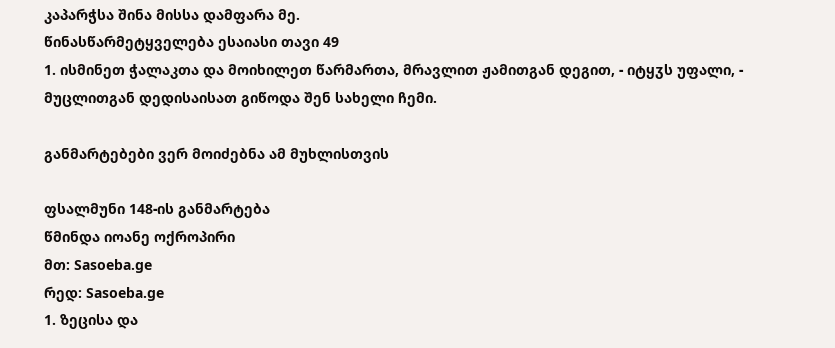კაპარჭსა შინა მისსა დამფარა მე.
წინასწარმეტყველება ესაიასი თავი 49
1. ისმინეთ ჭალაკთა და მოიხილეთ წარმართა, მრავლით ჟამითგან დეგით, - იტყჳს უფალი, - მუცლითგან დედისაისათ გიწოდა შენ სახელი ჩემი.

განმარტებები ვერ მოიძებნა ამ მუხლისთვის

ფსალმუნი 148-ის განმარტება
წმინდა იოანე ოქროპირი
მთ: Sasoeba.ge
რედ: Sasoeba.ge
1. ზეცისა და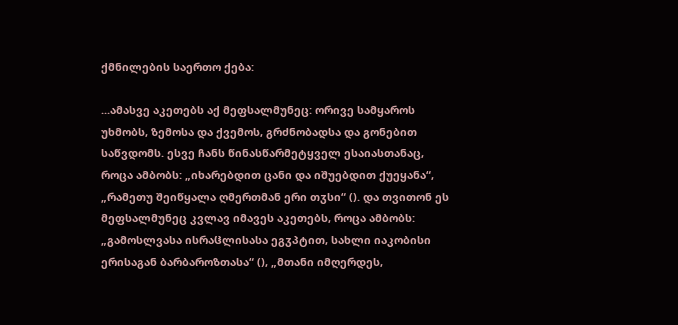ქმნილების საერთო ქება:

...ამასვე აკეთებს აქ მეფსალმუნეც: ორივე სამყაროს უხმობს, ზემოსა და ქვემოს, გრძნობადსა და გონებით საწვდომს. ესვე ჩანს წინასწარმეტყველ ესაიასთანაც, როცა ამბობს: „იხარებდით ცანი და იშუებდით ქუეყანა“, „რამეთუ შეიწყალა ღმერთმან ერი თჳსი“ (). და თვითონ ეს მეფსალმუნეც კვლავ იმავეს აკეთებს, როცა ამბობს: „გამოსლვასა ისრაჱლისასა ეგჳპტით, სახლი იაკობისი ერისაგან ბარბაროზთასა“ (), „მთანი იმღერდეს,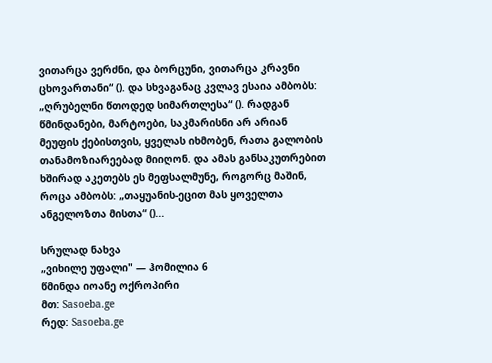ვითარცა ვერძნი, და ბორცუნი, ვითარცა კრავნი ცხოვართანი“ (). და სხვაგანაც კვლავ ესაია ამბობს: „ღრუბელნი წთოდედ სიმართლესა“ (). რადგან წმინდანები, მარტოები, საკმარისნი არ არიან მეუფის ქებისთვის, ყველას იხმობენ, რათა გალობის თანამოზიარეებად მიიღონ. და ამას განსაკუთრებით ხშირად აკეთებს ეს მეფსალმუნე, როგორც მაშინ, როცა ამბობს: „თაყუანის-ეცით მას ყოველთა ანგელოზთა მისთა“ ()...

სრულად ნახვა
„ვიხილე უფალი" — ჰომილია 6
წმინდა იოანე ოქროპირი
მთ: Sasoeba.ge
რედ: Sasoeba.ge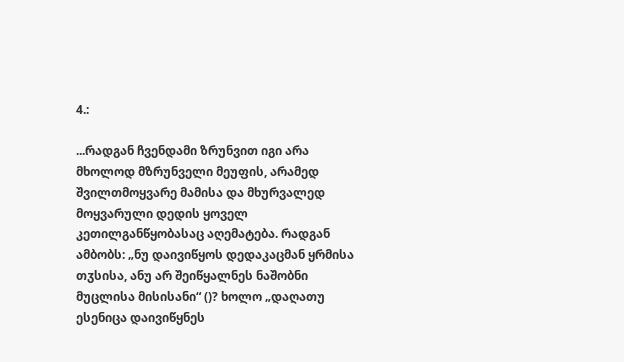4.:

...რადგან ჩვენდამი ზრუნვით იგი არა მხოლოდ მზრუნველი მეუფის, არამედ შვილთმოყვარე მამისა და მხურვალედ მოყვარული დედის ყოველ კეთილგანწყობასაც აღემატება. რადგან ამბობს: „ნუ დაივიწყოს დედაკაცმან ყრმისა თჳსისა, ანუ არ შეიწყალნეს ნაშობნი მუცლისა მისისანი“ ()? ხოლო „დაღათუ ესენიცა დაივიწყნეს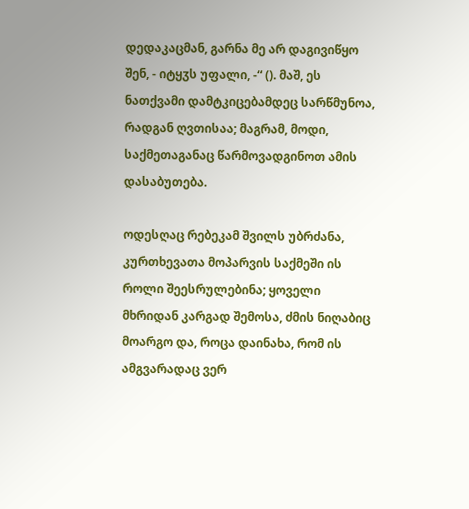დედაკაცმან, გარნა მე არ დაგივიწყო შენ, - იტყჳს უფალი, -“ (). მაშ, ეს ნათქვამი დამტკიცებამდეც სარწმუნოა, რადგან ღვთისაა; მაგრამ, მოდი, საქმეთაგანაც წარმოვადგინოთ ამის დასაბუთება.

ოდესღაც რებეკამ შვილს უბრძანა, კურთხევათა მოპარვის საქმეში ის როლი შეესრულებინა; ყოველი მხრიდან კარგად შემოსა, ძმის ნიღაბიც მოარგო და, როცა დაინახა, რომ ის ამგვარადაც ვერ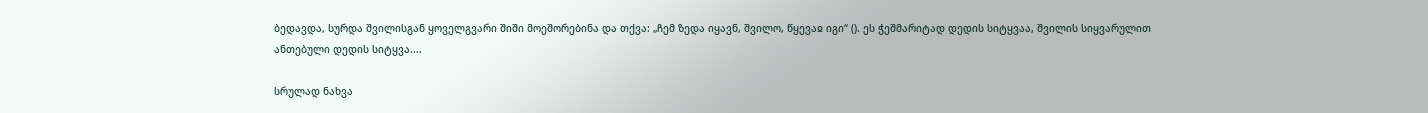ბედავდა, სურდა შვილისგან ყოველგვარი შიში მოეშორებინა და თქვა: „ჩემ ზედა იყავნ, შვილო, წყევაჲ იგი“ (). ეს ჭეშმარიტად დედის სიტყვაა, შვილის სიყვარულით ანთებული დედის სიტყვა....

სრულად ნახვა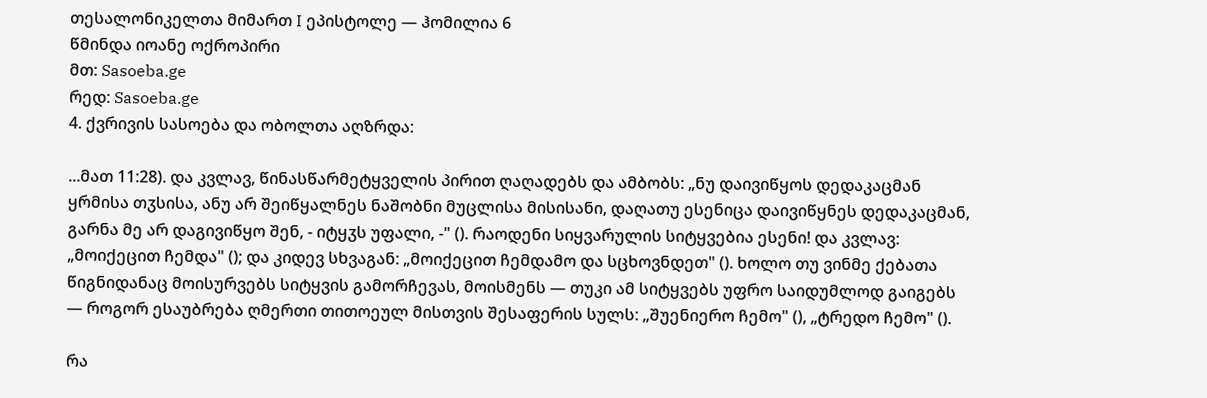თესალონიკელთა მიმართ I ეპისტოლე — ჰომილია 6
წმინდა იოანე ოქროპირი
მთ: Sasoeba.ge
რედ: Sasoeba.ge
4. ქვრივის სასოება და ობოლთა აღზრდა:

...მათ 11:28). და კვლავ, წინასწარმეტყველის პირით ღაღადებს და ამბობს: „ნუ დაივიწყოს დედაკაცმან ყრმისა თჳსისა, ანუ არ შეიწყალნეს ნაშობნი მუცლისა მისისანი, დაღათუ ესენიცა დაივიწყნეს დედაკაცმან, გარნა მე არ დაგივიწყო შენ, - იტყჳს უფალი, -" (). რაოდენი სიყვარულის სიტყვებია ესენი! და კვლავ: „მოიქეცით ჩემდა" (); და კიდევ სხვაგან: „მოიქეცით ჩემდამო და სცხოვნდეთ" (). ხოლო თუ ვინმე ქებათა წიგნიდანაც მოისურვებს სიტყვის გამორჩევას, მოისმენს — თუკი ამ სიტყვებს უფრო საიდუმლოდ გაიგებს — როგორ ესაუბრება ღმერთი თითოეულ მისთვის შესაფერის სულს: „შუენიერო ჩემო" (), „ტრედო ჩემო" ().

რა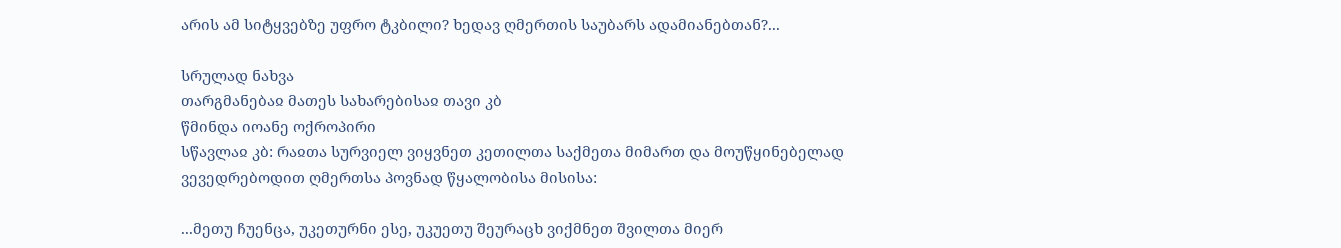არის ამ სიტყვებზე უფრო ტკბილი? ხედავ ღმერთის საუბარს ადამიანებთან?...

სრულად ნახვა
თარგმანებაჲ მათეს სახარებისაჲ თავი კბ
წმინდა იოანე ოქროპირი
სწავლაჲ კბ: რაჲთა სურვიელ ვიყვნეთ კეთილთა საქმეთა მიმართ და მოუწყინებელად ვევედრებოდით ღმერთსა პოვნად წყალობისა მისისა:

...მეთუ ჩუენცა, უკეთურნი ესე, უკუეთუ შეურაცხ ვიქმნეთ შვილთა მიერ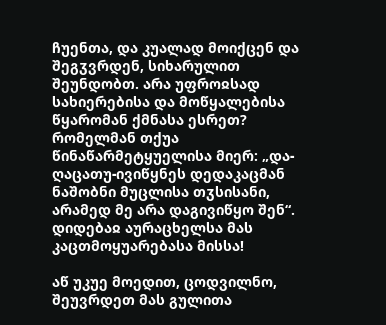ჩუენთა, და კუალად მოიქცენ და შეგჳვრდენ, სიხარულით შეუნდობთ. არა უფროჲსად სახიერებისა და მოწყალებისა წყარომან ქმნასა ესრეთ? რომელმან თქუა წინაწარმეტყუელისა მიერ: „და-ღაცათუ-ივიწყნეს დედაკაცმან ნაშობნი მუცლისა თჳსისანი, არამედ მე არა დაგივიწყო შენ“. დიდებაჲ აურაცხელსა მას კაცთმოყუარებასა მისსა!

აწ უკუე მოედით, ცოდვილნო, შეუვრდეთ მას გულითა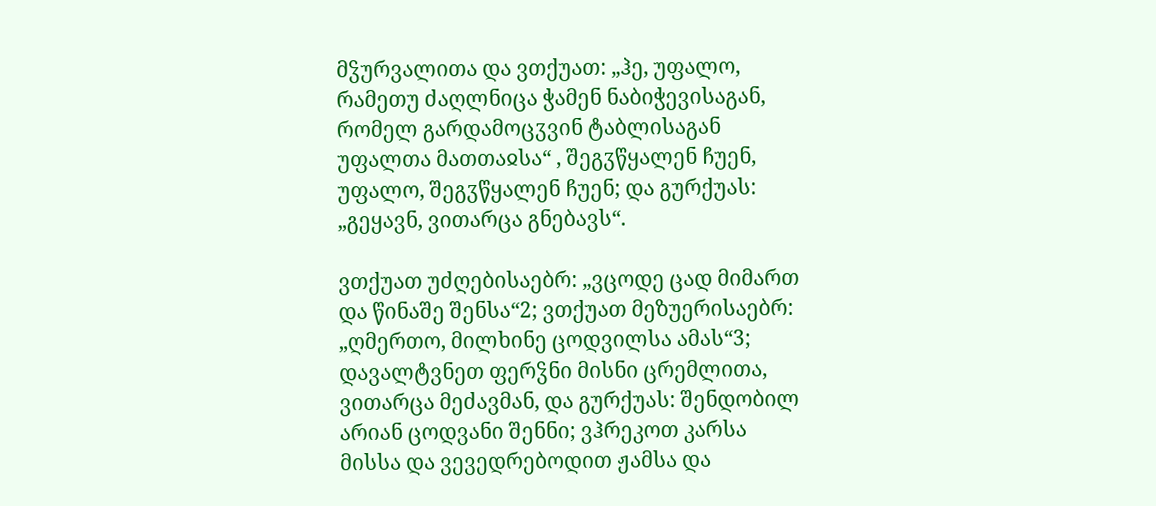მჴურვალითა და ვთქუათ: „ჰე, უფალო, რამეთუ ძაღლნიცა ჭამენ ნაბიჭევისაგან, რომელ გარდამოცჳვინ ტაბლისაგან უფალთა მათთაჲსა“ , შეგჳწყალენ ჩუენ, უფალო, შეგჳწყალენ ჩუენ; და გურქუას: „გეყავნ, ვითარცა გნებავს“.

ვთქუათ უძღებისაებრ: „ვცოდე ცად მიმართ და წინაშე შენსა“2; ვთქუათ მეზუერისაებრ: „ღმერთო, მილხინე ცოდვილსა ამას“3; დავალტვნეთ ფერჴნი მისნი ცრემლითა, ვითარცა მეძავმან, და გურქუას: შენდობილ არიან ცოდვანი შენნი; ვჰრეკოთ კარსა მისსა და ვევედრებოდით ჟამსა და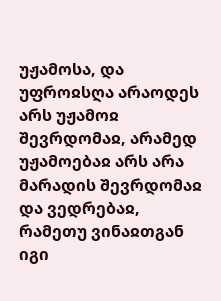უჟამოსა, და უფროჲსღა არაოდეს არს უჟამოჲ შევრდომაჲ, არამედ უჟამოებაჲ არს არა მარადის შევრდომაჲ და ვედრებაჲ, რამეთუ ვინაჲთგან იგი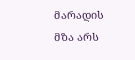მარადის მზა არს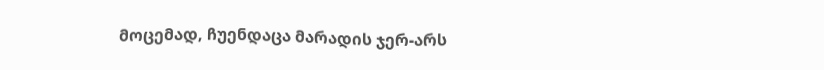მოცემად, ჩუენდაცა მარადის ჯერ-არს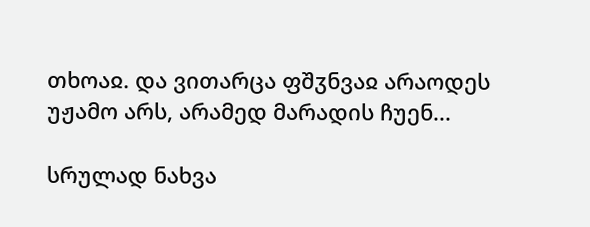თხოაჲ. და ვითარცა ფშჳნვაჲ არაოდეს უჟამო არს, არამედ მარადის ჩუენ...

სრულად ნახვა